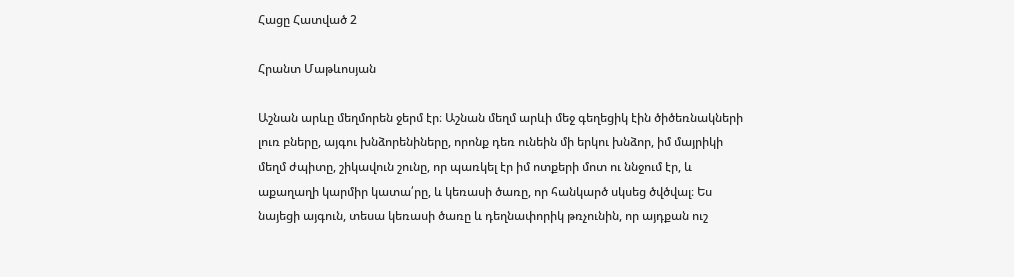Հացը Հատված 2

Հրանտ Մաթևոսյան

Աշնան արևը մեղմորեն ջերմ էր։ Աշնան մեղմ արևի մեջ գեղեցիկ էին ծիծեռնակների լուռ բները, այգու խնձորենիները, որոնք դեռ ունեին մի երկու խնձոր, իմ մայրիկի մեղմ ժպիտը, շիկավուն շունը, որ պառկել էր իմ ոտքերի մոտ ու ննջում էր, և աքաղաղի կարմիր կատա՛րը, և կեռասի ծառը, որ հանկարծ սկսեց ծվծվալ։ Ես նայեցի այգուն, տեսա կեռասի ծառը և դեղնափորիկ թռչունին, որ այդքան ուշ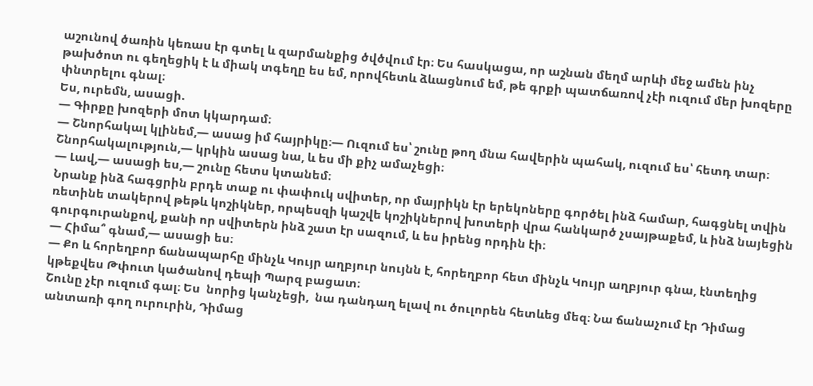աշունով ծառին կեռաս էր գտել և զարմանքից ծվծվում էր։ Ես հասկացա, որ աշնան մեղմ արևի մեջ ամեն ինչ թախծոտ ու գեղեցիկ է և միակ տգեղը ես եմ, որովհետև ձևացնում եմ, թե գրքի պատճառով չէի ուզում մեր խոզերը փնտրելու գնալ։
Ես, ուրեմն, ասացի.
— Գիրքը խոզերի մոտ կկարդամ։
— Շնորհակալ կլինեմ,— ասաց իմ հայրիկը։— Ուզում ես՝ շունը թող մնա հավերին պահակ, ուզում ես՝ հետդ տար։ Շնորհակալություն,— կրկին ասաց նա, և ես մի քիչ ամաչեցի։
— Լավ,— ասացի ես,— շունը հետս կտանեմ։
Նրանք ինձ հագցրին բրդե տաք ու փափուկ սվիտեր, որ մայրիկն էր երեկոները գործել ինձ համար, հագցնել տվին ռետինե տակերով թեթև կոշիկներ, որպեսզի կաշվե կոշիկներով խոտերի վրա հանկարծ չսայթաքեմ, և ինձ նայեցին գուրգուրանքով, քանի որ սվիտերն ինձ շատ էր սազում, և ես իրենց որդին էի։
— Հիմա՞ գնամ,— ասացի ես։
— Քո և հորեղբոր ճանապարհը մինչև Կույր աղբյուր նույնն է, հորեղբոր հետ մինչև Կույր աղբյուր գնա, էնտեղից կթեքվես Թփուտ կածանով դեպի Պարզ բացատ։
Շունը չէր ուզում գալ։ Ես  նորից կանչեցի,  նա դանդաղ ելավ ու ծուլորեն հետևեց մեզ։ Նա ճանաչում էր Դիմաց անտառի գող ուրուրին, Դիմաց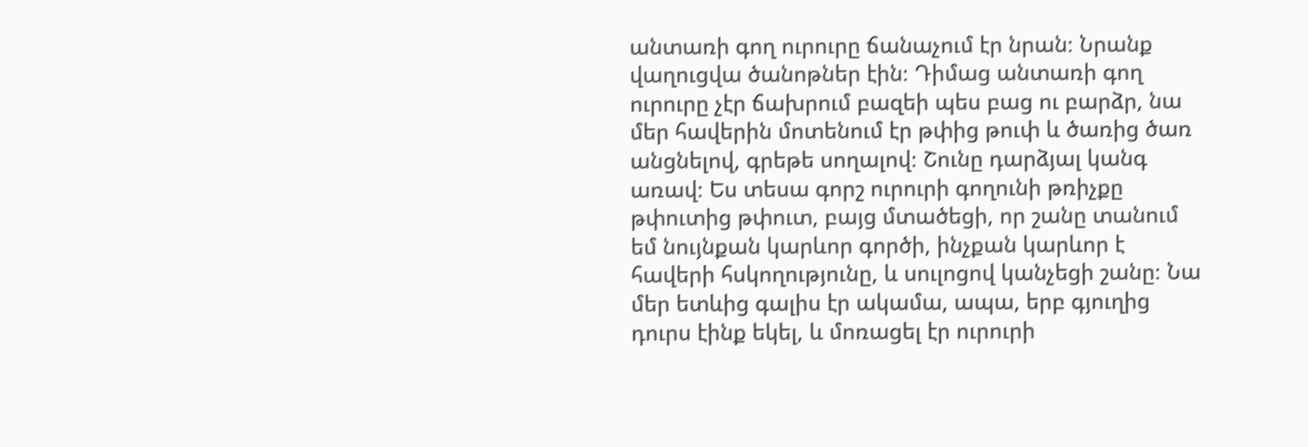անտառի գող ուրուրը ճանաչում էր նրան։ Նրանք վաղուցվա ծանոթներ էին։ Դիմաց անտառի գող ուրուրը չէր ճախրում բազեի պես բաց ու բարձր, նա մեր հավերին մոտենում էր թփից թուփ և ծառից ծառ անցնելով, գրեթե սողալով։ Շունը դարձյալ կանգ առավ։ Ես տեսա գորշ ուրուրի գողունի թռիչքը թփուտից թփուտ, բայց մտածեցի, որ շանը տանում եմ նույնքան կարևոր գործի, ինչքան կարևոր է հավերի հսկողությունը, և սուլոցով կանչեցի շանը։ Նա մեր ետևից գալիս էր ակամա, ապա, երբ գյուղից դուրս էինք եկել, և մոռացել էր ուրուրի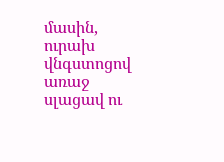մասին, ուրախ վնգստոցով առաջ սլացավ ու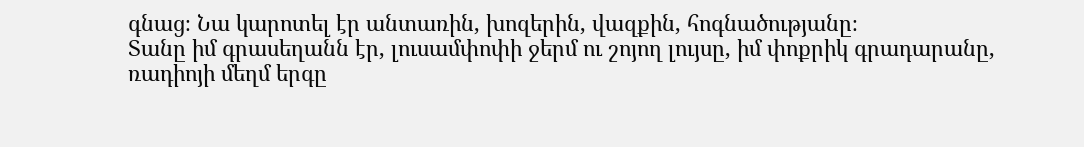գնաց։ Նա կարոտել էր անտառին, խոզերին, վազքին, հոգնածությանը։
Տանը իմ գրասեղանն էր, լուսամփոփի ջերմ ու շոյող լույսը, իմ փոքրիկ գրադարանը, ռադիոյի մեղմ երգը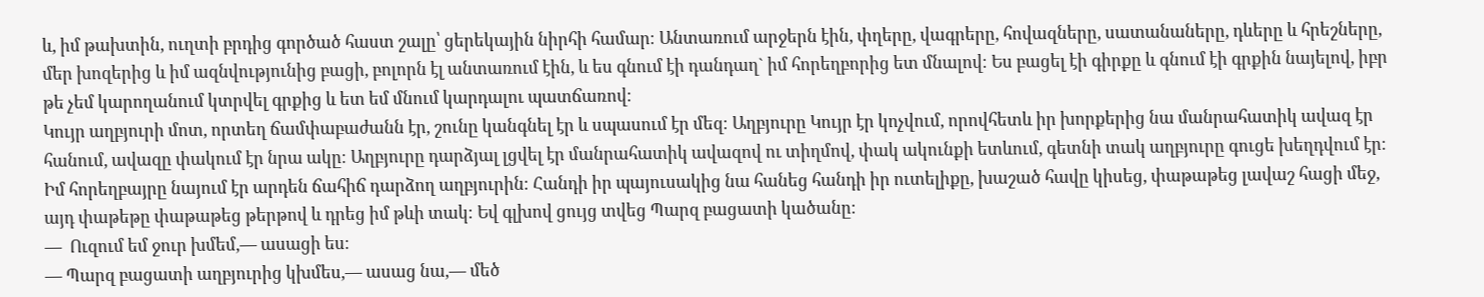և, իմ թախտին, ուղտի բրդից գործած հաստ շալը՝ ցերեկային նիրհի համար։ Անտառում արջերն էին, փղերը, վագրերը, հովազները, սատանաները, դևերը և հրեշները, մեր խոզերից և իմ ազնվությունից բացի, բոլորն էլ անտառում էին, և ես գնում էի դանդաղ` իմ հորեղբորից ետ մնալով։ Ես բացել էի գիրքը և գնում էի գրքին նայելով, իբր թե չեմ կարողանում կտրվել գրքից և ետ եմ մնում կարդալու պատճառով։
Կույր աղբյուրի մոտ, որտեղ ճամփաբաժանն էր, շունը կանգնել էր և սպասում էր մեզ։ Աղբյուրը Կույր էր կոչվում, որովհետև իր խորքերից նա մանրահատիկ ավազ էր հանում, ավազը փակում էր նրա ակը։ Աղբյուրը դարձյալ լցվել էր մանրահատիկ ավազով ու տիղմով, փակ ակունքի ետևում, գետնի տակ աղբյուրը գուցե խեղդվում էր։
Իմ հորեղբայրը նայում էր արդեն ճահիճ դարձող աղբյուրին։ Հանդի իր պայուսակից նա հանեց հանդի իր ուտելիքը, խաշած հավը կիսեց, փաթաթեց լավաշ հացի մեջ, այդ փաթեթը փաթաթեց թերթով և դրեց իմ թևի տակ։ Եվ գլխով ցույց տվեց Պարզ բացատի կածանը։
—  Ուզում եմ ջուր խմեմ,— ասացի ես։
— Պարզ բացատի աղբյուրից կխմես,— ասաց նա,— մեծ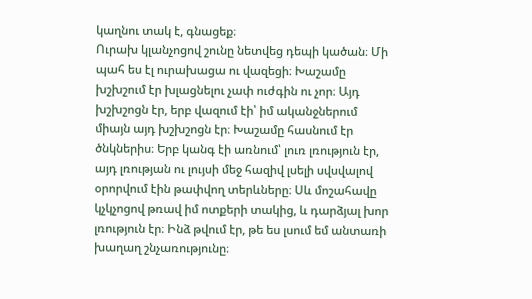կաղնու տակ է, գնացեք։
Ուրախ կլանչոցով շունը նետվեց դեպի կածան։ Մի պահ ես էլ ուրախացա ու վազեցի։ Խաշամը խշխշում էր խլացնելու չափ ուժգին ու չոր։ Այդ խշխշոցն էր, երբ վազում էի՝ իմ ականջներում միայն այդ խշխշոցն էր։ Խաշամը հասնում էր ծնկներիս։ Երբ կանգ էի առնում՝ լուռ լռություն էր, այդ լռության ու լույսի մեջ հազիվ լսելի սվսվալով օրորվում էին թափվող տերևները։ Սև մոշահավը կչկչոցով թռավ իմ ոտքերի տակից, և դարձյալ խոր լռություն էր։ Ինձ թվում էր, թե ես լսում եմ անտառի խաղաղ շնչառությունը։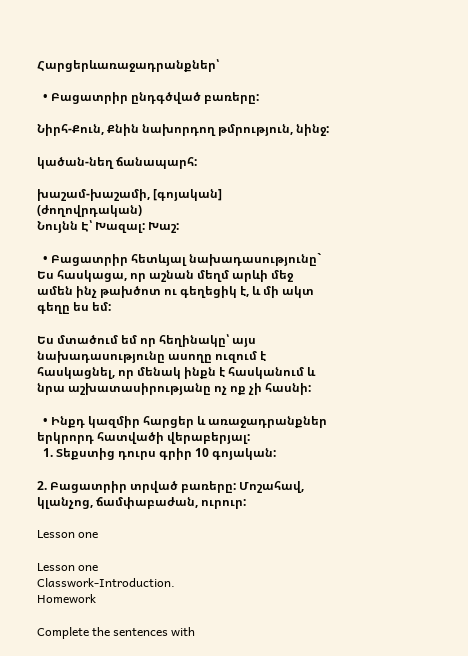Հարցերևառաջադրանքներ՝

  • Բացատրիր ընդգծված բառերը:

Նիրհ-Քուն, Քնին նախորդող թմրություն, նինջ:

կածան-նեղ ճանապարհ:

խաշամ-խաշամի, [գոյական] (ժողովրդական)
Նույնն Է՝ Խազալ: Խաշ:

  • Բացատրիր հետևյալ նախադասությունը` Ես հասկացա, որ աշնան մեղմ արևի մեջ ամեն ինչ թախծոտ ու գեղեցիկ է, և մի ակտ գեղը ես եմ:

Ես մտածում եմ որ հեղինակը՝ այս նախադասությունը ասողը ուզում է հասկացնել, որ մենակ ինքն է հասկանում և նրա աշխատասիրությանը ոչ ոք չի հասնի:

  • Ինքդ կազմիր հարցեր և առաջադրանքներ երկրորդ հատվածի վերաբերյալ:
  1. Տեքստից դուրս գրիր 10 գոյական:

2. Բացատրիր տրված բառերը: Մոշահավ, կլանչոց, ճամփաբաժան, ուրուր:

Lesson one

Lesson one
Classwork-Introduction.
Homework

Complete the sentences with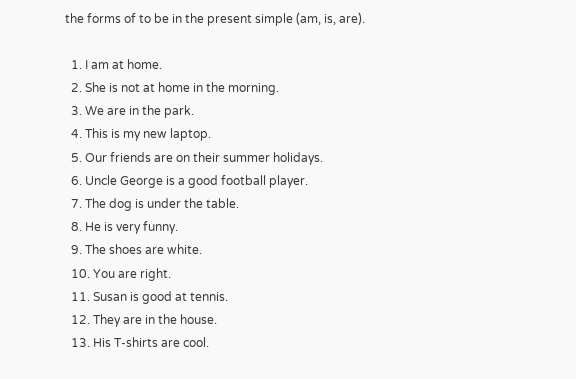the forms of to be in the present simple (am, is, are).

  1. I am at home.
  2. She is not at home in the morning.
  3. We are in the park.
  4. This is my new laptop.
  5. Our friends are on their summer holidays.
  6. Uncle George is a good football player.
  7. The dog is under the table.
  8. He is very funny.
  9. The shoes are white.
  10. You are right.
  11. Susan is good at tennis.
  12. They are in the house.
  13. His T-shirts are cool.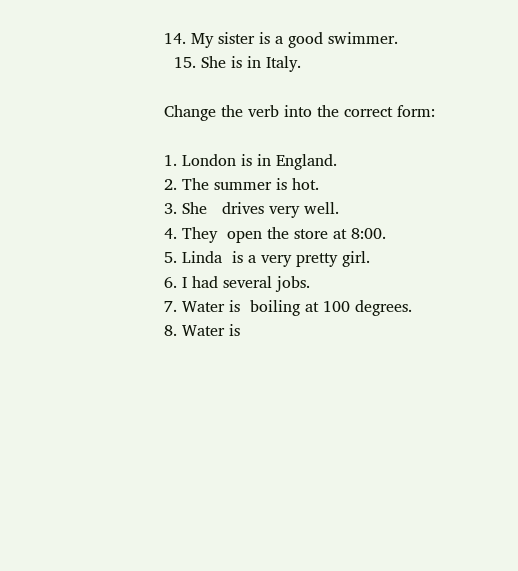14. My sister is a good swimmer.
  15. She is in Italy.

Change the verb into the correct form:

1. London is in England.
2. The summer is hot.
3. She   drives very well.
4. They  open the store at 8:00.
5. Linda  is a very pretty girl.
6. I had several jobs.
7. Water is  boiling at 100 degrees.
8. Water is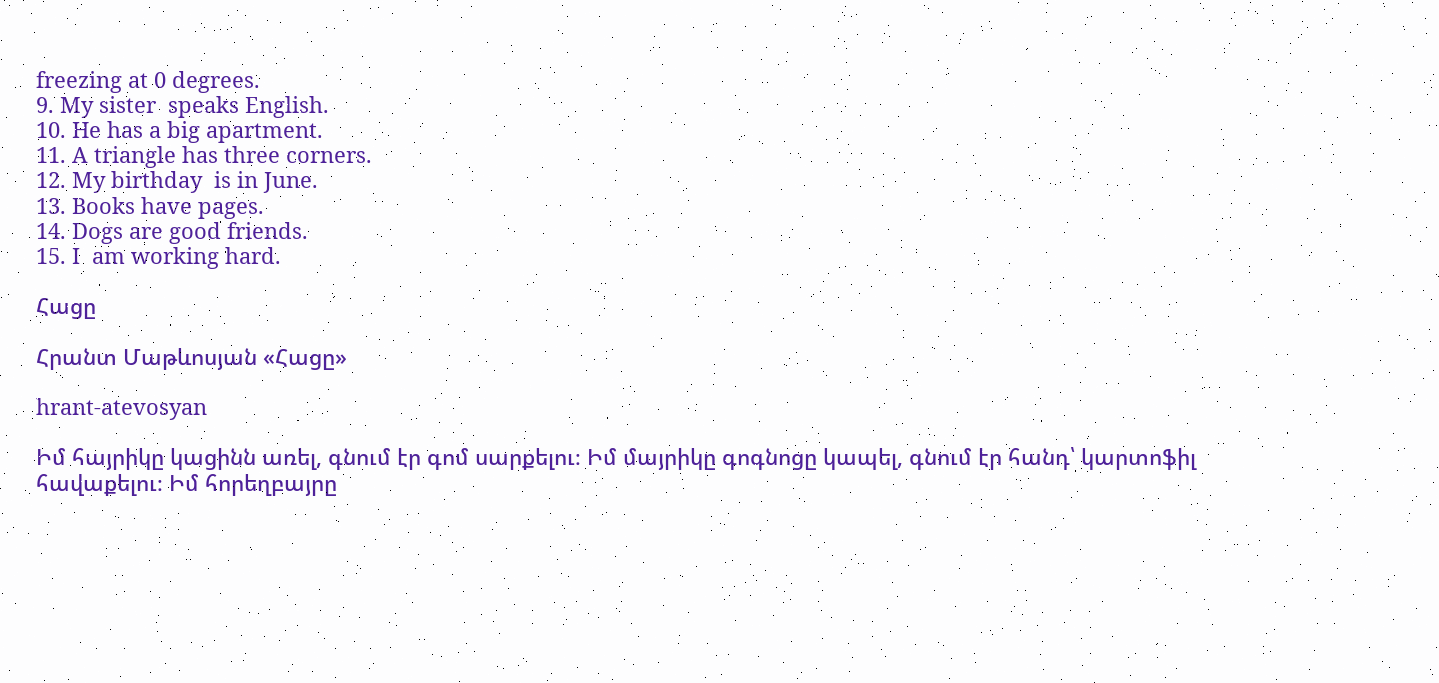freezing at 0 degrees.
9. My sister  speaks English.
10. He has a big apartment.
11. A triangle has three corners.
12. My birthday  is in June.
13. Books have pages.
14. Dogs are good friends.
15. I  am working hard.

Հացը

Հրանտ Մաթևոսյան «Հացը»

hrant-atevosyan

Իմ հայրիկը կացինն առել, գնում էր գոմ սարքելու։ Իմ մայրիկը գոգնոցը կապել, գնում էր հանդ՝ կարտոֆիլ հավաքելու։ Իմ հորեղբայրը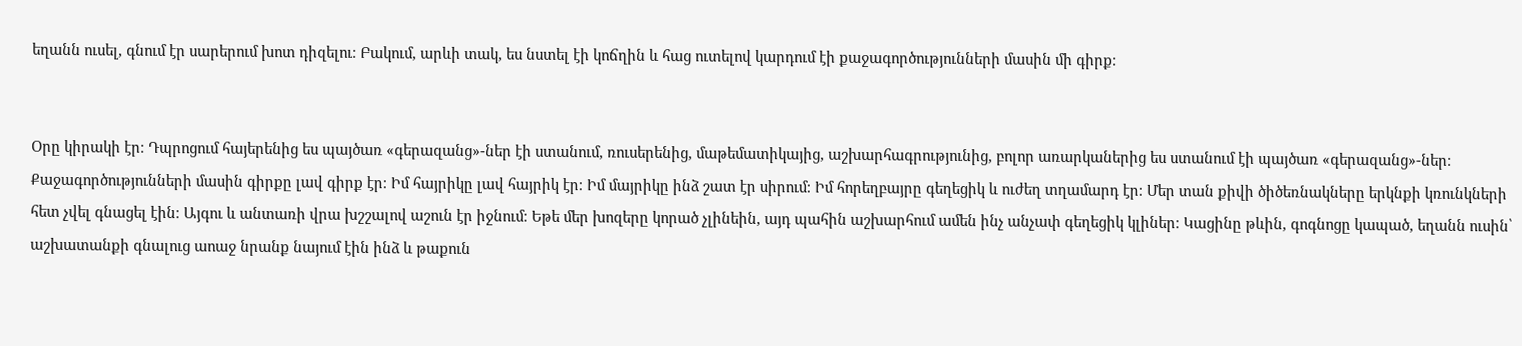եղանն ուսել, գնում էր սարերում խոտ դիզելու։ Բակում, արևի տակ, ես նստել էի կոճղին և հաց ուտելով կարդում էի քաջագործությունների մասին մի գիրք։


Օրը կիրակի էր։ Դպրոցում հայերենից ես պայծառ «գերազանց»-ներ էի ստանում, ռուսերենից, մաթեմատիկայից, աշխարհագրությունից, բոլոր առարկաներից ես ստանում էի պայծառ «գերազանց»-ներ։ Քաջագործությունների մասին գիրքը լավ գիրք էր։ Իմ հայրիկը լավ հայրիկ էր։ Իմ մայրիկը ինձ շատ էր սիրում։ Իմ հորեղբայրը գեղեցիկ և ուժեղ տղամարդ էր։ Մեր տան քիվի ծիծեռնակները երկնքի կռունկների հետ չվել գնացել էին։ Այգու և անտառի վրա խշշալով աշուն էր իջնում։ Եթե մեր խոզերը կորած չլինեին, այդ պահին աշխարհում ամեն ինչ անչափ գեղեցիկ կլիներ։ Կացինը թևին, գոգնոցը կապած, եղանն ուսին՝ աշխատանքի գնալուց աոաջ նրանք նայում էին ինձ և թաքուն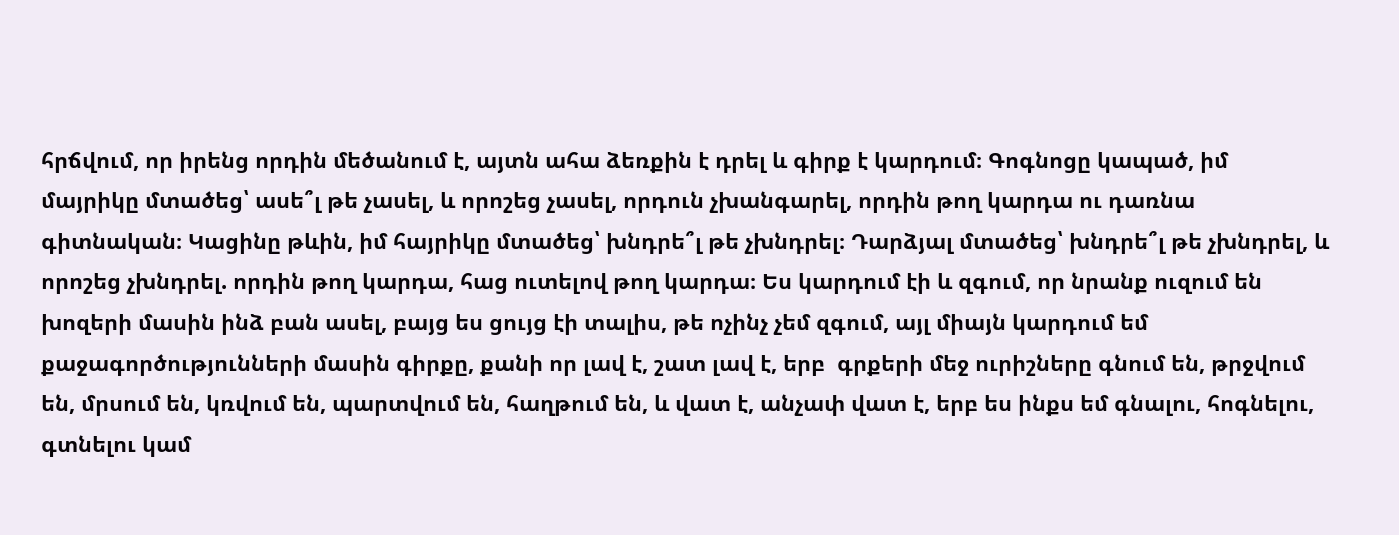հրճվում, որ իրենց որդին մեծանում է, այտն ահա ձեռքին է դրել և գիրք է կարդում։ Գոգնոցը կապած, իմ մայրիկը մտածեց՝ ասե՞լ թե չասել, և որոշեց չասել, որդուն չխանգարել, որդին թող կարդա ու դառնա գիտնական։ Կացինը թևին, իմ հայրիկը մտածեց՝ խնդրե՞լ թե չխնդրել։ Դարձյալ մտածեց՝ խնդրե՞լ թե չխնդրել, և որոշեց չխնդրել. որդին թող կարդա, հաց ուտելով թող կարդա։ Ես կարդում էի և զգում, որ նրանք ուզում են խոզերի մասին ինձ բան ասել, բայց ես ցույց էի տալիս, թե ոչինչ չեմ զգում, այլ միայն կարդում եմ քաջագործությունների մասին գիրքը, քանի որ լավ է, շատ լավ է, երբ  գրքերի մեջ ուրիշները գնում են, թրջվում են, մրսում են, կռվում են, պարտվում են, հաղթում են, և վատ է, անչափ վատ է, երբ ես ինքս եմ գնալու, հոգնելու, գտնելու կամ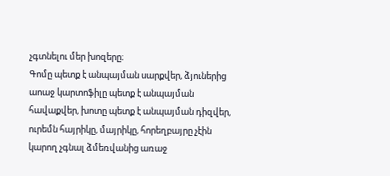չգտնելու մեր խոզերը։
Գոմը պետք է անպայման սարքվեր, ձյուներից աոաջ կարտոֆիլը պետք է անպայման հավաքվեր, խոտը պետք է անպայման դիզվեր, ուրեմն հայրիկը, մայրիկը, հորեղբայրը չէին կարող չգնալ ձմեռվանից առաջ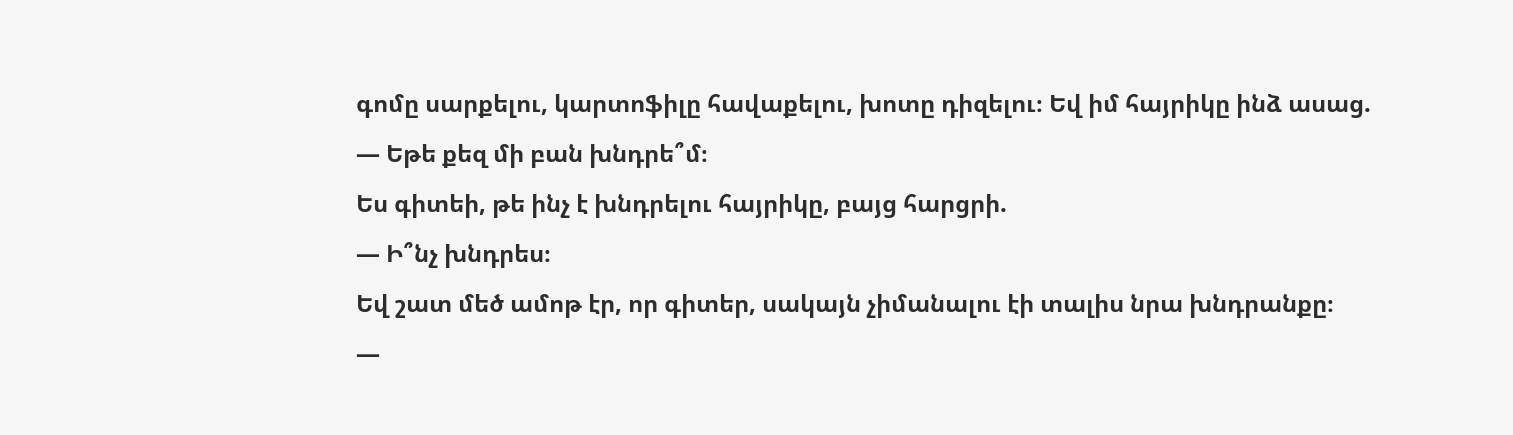գոմը սարքելու, կարտոֆիլը հավաքելու, խոտը դիզելու։ Եվ իմ հայրիկը ինձ ասաց.
— Եթե քեզ մի բան խնդրե՞մ։
Ես գիտեի, թե ինչ է խնդրելու հայրիկը, բայց հարցրի.
— Ի՞նչ խնդրես։
Եվ շատ մեծ ամոթ էր, որ գիտեր, սակայն չիմանալու էի տալիս նրա խնդրանքը։
—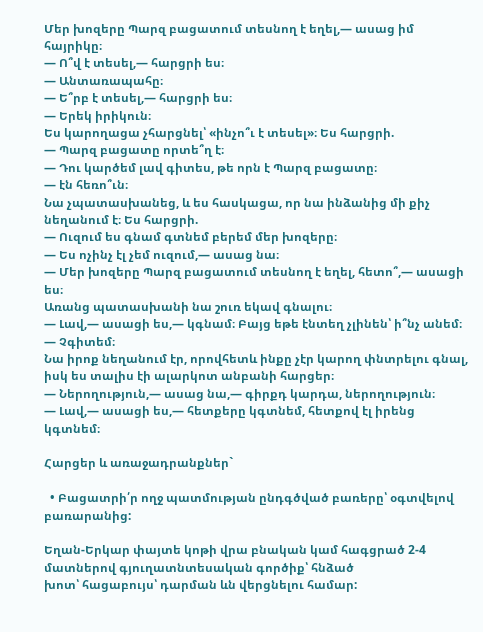Մեր խոզերը Պարզ բացատում տեսնող է եղել,— ասաց իմ հայրիկը։
— Ո՞վ է տեսել,— հարցրի ես։
— Անտառապահը։
— Ե՞րբ է տեսել,— հարցրի ես։
— Երեկ իրիկուն։
Ես կարողացա չհարցնել՝ «ինչո՞ւ է տեսել»։ Ես հարցրի.
— Պարզ բացատը որտե՞ղ է։
— Դու կարծեմ լավ գիտես, թե որն է Պարզ բացատը։
— էն հեռո՞ւն։
Նա չպատասխանեց, և ես հասկացա, որ նա ինձանից մի քիչ նեղանում է։ Ես հարցրի.
— Ուզում ես գնամ գտնեմ բերեմ մեր խոզերը։
— Ես ոչինչ էլ չեմ ուզում,— ասաց նա։
— Մեր խոզերը Պարզ բացատում տեսնող է եղել, հետո՞,— ասացի ես։
Առանց պատասխանի նա շուռ եկավ գնալու։
— Լավ,— ասացի ես,— կգնամ։ Բայց եթե էնտեղ չլինեն՝ ի՞նչ անեմ։
— Չգիտեմ։
Նա իրոք նեղանում էր, որովհետև ինքը չէր կարող փնտրելու գնալ, իսկ ես տալիս էի ալարկոտ անբանի հարցեր։
— Ներողություն,— ասաց նա,— գիրքդ կարդա, ներողություն։
— Լավ,— ասացի ես,— հետքերը կգտնեմ, հետքով էլ իրենց կգտնեմ։

Հարցեր և առաջադրանքներ`

  • Բացատրի՛ր ողջ պատմության ընդգծված բառերը՝ օգտվելով բառարանից:

Եղան-Երկար փայտե կոթի վրա բնական կամ հագցրած 2-4 մատներով գյուղատնտեսական գործիք՝ հնձած
խոտ՝ հացաբույս՝ դարման ևն վերցնելու համար: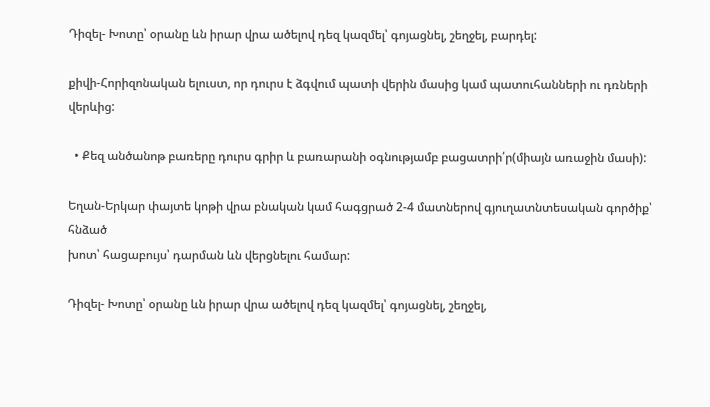Դիզել- Խոտը՝ օրանը ևն իրար վրա ածելով դեզ կազմել՝ գոյացնել, շեղջել, բարդել:

քիվի-Հորիզոնական ելուստ, որ դուրս է ձգվում պատի վերին մասից կամ պատուհանների ու դռների վերևից:

  • Քեզ անծանոթ բառերը դուրս գրիր և բառարանի օգնությամբ բացատրի՛ր(միայն առաջին մասի):

Եղան-Երկար փայտե կոթի վրա բնական կամ հագցրած 2-4 մատներով գյուղատնտեսական գործիք՝ հնձած
խոտ՝ հացաբույս՝ դարման ևն վերցնելու համար:

Դիզել- Խոտը՝ օրանը ևն իրար վրա ածելով դեզ կազմել՝ գոյացնել, շեղջել,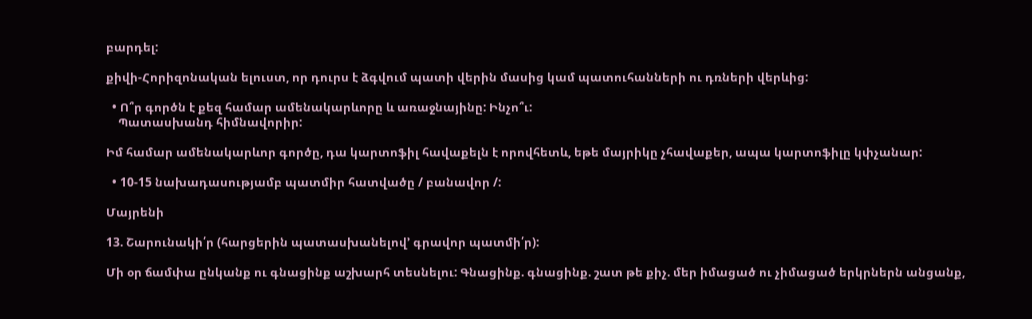բարդել:

քիվի-Հորիզոնական ելուստ, որ դուրս է ձգվում պատի վերին մասից կամ պատուհանների ու դռների վերևից:

  • Ո՞ր գործն է քեզ համար ամենակարևորը և առաջնայինը: Ինչո՞ւ:
    Պատասխանդ հիմնավորիր:

Իմ համար ամենակարևոր գործը, դա կարտոֆիլ հավաքելն է որովհետև, եթե մայրիկը չհավաքեր, ապա կարտոֆիլը կփչանար:

  • 10-15 նախադասությամբ պատմիր հատվածը / բանավոր /:

Մայրենի

13. Շարունակի՛ր (հարցերին պատասխանելով’ գրավոր պատմի՛ր):

Մի օր ճամփա ընկանք ու գնացինք աշխարհ տեսնելու: Գնացինք. գնացինք. շատ թե քիչ. մեր իմացած ու չիմացած երկրներն անցանք,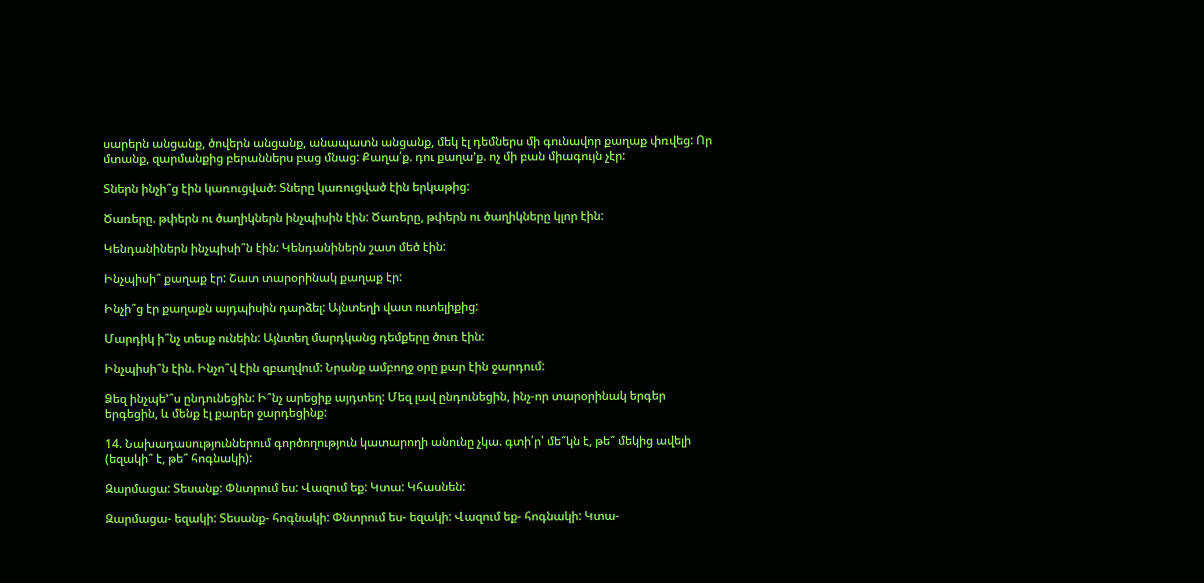սարերն անցանք, ծովերն անցանք, անապատն անցանք, մեկ էլ դեմներս մի գունավոր քաղաք փռվեց: Որ մտանք, զարմանքից բերաններս բաց մնաց: Քաղա՛ք. դու քաղա’ք. ոչ մի բան միագույն չէր:

Տներն ինչի՞ց էին կառուցված: Տները կառուցված էին երկաթից:

Ծառերը. թփերն ու ծաղիկներն ինչպիսին էին: Ծառերը, թփերն ու ծաղիկները կլոր էին:

Կենդանիներն ինչպիսի՞ն էին: Կենդանիներն շատ մեծ էին:

Ինչպիսի՞ քաղաք էր: Շատ տարօրինակ քաղաք էր:

Ինչի՞ց էր քաղաքն այդպիսին դարձել: Այնտեղի վատ ուտելիքից:

Մարդիկ ի՞նչ տեսք ունեին: Այնտեղ մարդկանց դեմքերը ծուռ էին:

Ինչպիսի՞ն էին. Ինչո՞վ էին զբաղվում: Նրանք ամբողջ օրը քար էին ջարդում:

Ձեզ ինչպե՚՞ս ընդունեցին: Ի՞նչ արեցիք այդտեղ: Մեզ լավ ընդունեցին, ինչ-որ տարօրինակ երգեր երգեցին, և մենք էլ քարեր ջարդեցինք:

14. Նախադասություններում գործողություն կատարողի անունը չկա. գտի՛ր՝ մե՞կն է, թե՞ մեկից ավելի (եզակի՞ է, թե՞ հոգնակի):

Զարմացա: Տեսանք: Փնտրում ես: Վազում եք: Կտա: Կհասնեն:

Զարմացա- եզակի: Տեսանք- հոգնակի: Փնտրում ես- եզակի: Վազում եք- հոգնակի: Կտա-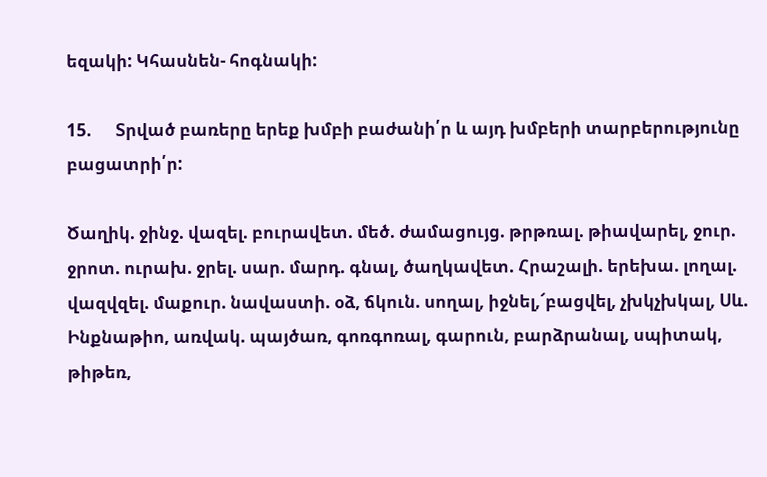եզակի: Կհասնեն- հոգնակի:

15.      Տրված բառերը երեք խմբի բաժանի՛ր և այդ խմբերի տարբերությունը  բացատրի՛ր:

Ծաղիկ. ջինջ. վազել. բուրավետ. մեծ. ժամացույց. թրթռալ. թիավարել, ջուր. ջրոտ. ուրախ. ջրել. սար. մարդ. գնալ, ծաղկավետ. Հրաշալի. երեխա. լողալ. վազվզել. մաքուր. նավաստի. օձ, ճկուն. սողալ, իջնել,՜բացվել, չխկչխկալ, Սև. Ինքնաթիո, առվակ. պայծառ, գոռգոռալ, գարուն, բարձրանալ, սպիտակ, թիթեռ,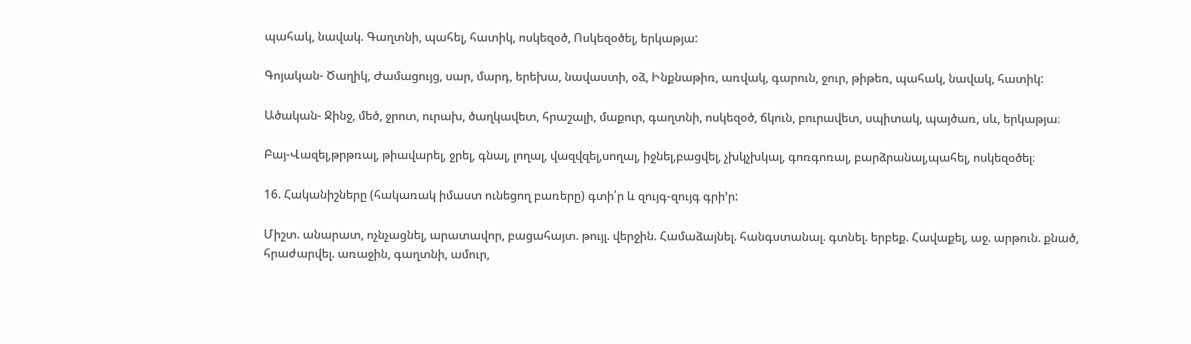պահակ, նավակ. Գաղտնի, պահել, հատիկ, ոսկեզօծ, Ոսկեզօծել, երկաթյա:

Գոյական- Ծաղիկ, Ժամացույց, սար, մարդ, երեխա, նավաստի, օձ, Ինքնաթիռ, առվակ, գարուն, ջուր, թիթեռ, պահակ, նավակ, հատիկ:

Ածական- Ջինջ, մեծ, ջրոտ, ուրախ, ծաղկավետ, հրաշալի, մաքուր, գաղտնի, ոսկեզօծ, ճկուն, բուրավետ, սպիտակ, պայծառ, սև, երկաթյա։

Բայ-Վազել,թրթռալ, թիավարել, ջրել, գնալ, լողալ, վազվզել,սողալ, իջնել,բացվել, չխկչխկալ, գոռգոռալ, բարձրանալ,պահել, ոսկեզօծել։

16. Հականիշները (հակառակ իմաստ ունեցող բառերը) գտի՛ր և զույգ-զույգ գրի’ր:

Միշտ. անարատ, ոչնչացնել, արատավոր, բացահայտ. թույլ. վերջին. Համաձայնել. հանգստանալ. գտնել. երբեք. Հավաքել, աջ. արթուն. քնած, հրաժարվել. առաջին, գաղտնի, ամուր,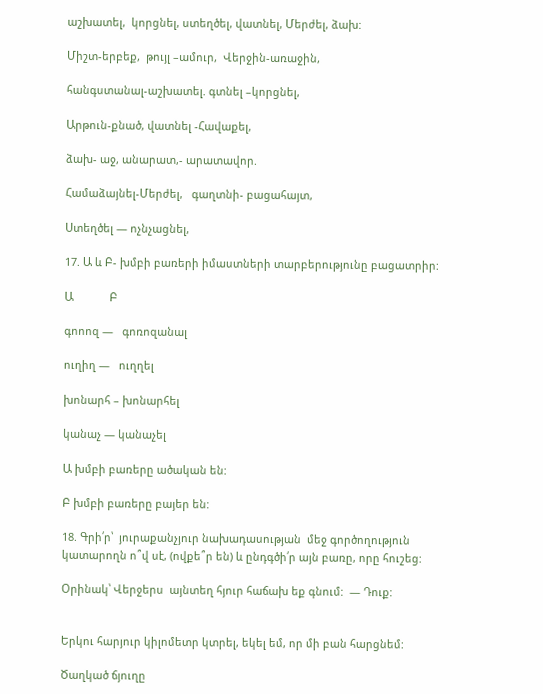աշխատել,  կորցնել, ստեղծել, վատնել, Մերժել, ձախ:

Միշտ-երբեք,  թույլ –ամուր,  Վերջին-առաջին,

հանգստանալ-աշխատել. գտնել –կորցնել,

Արթուն-քնած, վատնել -Հավաքել,

ձախ- աջ, անարատ,- արատավոր.

Համաձայնել-Մերժել,   գաղտնի- բացահայտ,

Ստեղծել — ոչնչացնել,

17. Ա և Բ- խմբի բառերի իմաստների տարբերությունը բացատրիր:

Ա            Բ

գոոոզ —   գոռոզանալ

ուղիղ —   ուղղել

խոնարհ – խոնարհել

կանաչ — կանաչել

Ա խմբի բառերը ածական են:

Բ խմբի բառերը բայեր են:

18. Գրի՛ր՝  յուրաքանչյուր նախադասության  մեջ գործողություն կատարողն ո՞վ սէ, (ովքե՞ր են) և ընդգծի՛ր այն բառը, որը հուշեց:

Օրինակ՝ Վերջերս  այնտեղ հյուր հաճախ եք գնում:  — Դուք:


Երկու հարյուր կիլոմետր կտրել, եկել եմ, որ մի բան հարցնեմ:

Ծաղկած ճյուղը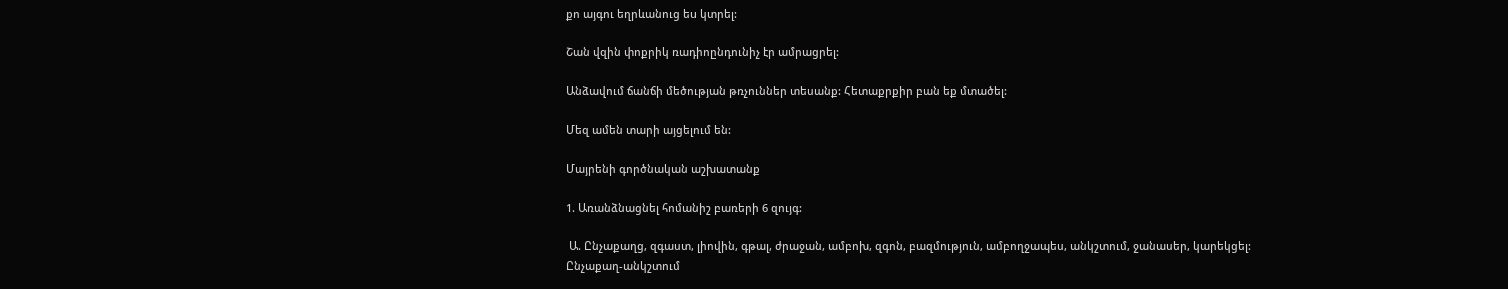քո այգու եղրևանուց եu կտրել:

Շան վզին փոքրիկ ռադիոընդունիչ էր ամրացրել:

Անձավում ճանճի մեծության թռչուններ տեսանք: Հետաքրքիր բան եք մտածել:

Մեզ ամեն տարի այցելում են:

Մայրենի գործնական աշխատանք

1. Առանձնացնել հոմանիշ բառերի 6 զույգ:

 Ա. Ընչաքաղց, զգաստ, լիովին, գթալ, ժրաջան, ամբոխ, զգոն, բազմություն, ամբողջապես, անկշտում, ջանասեր, կարեկցել:
Ընչաքաղ-անկշտում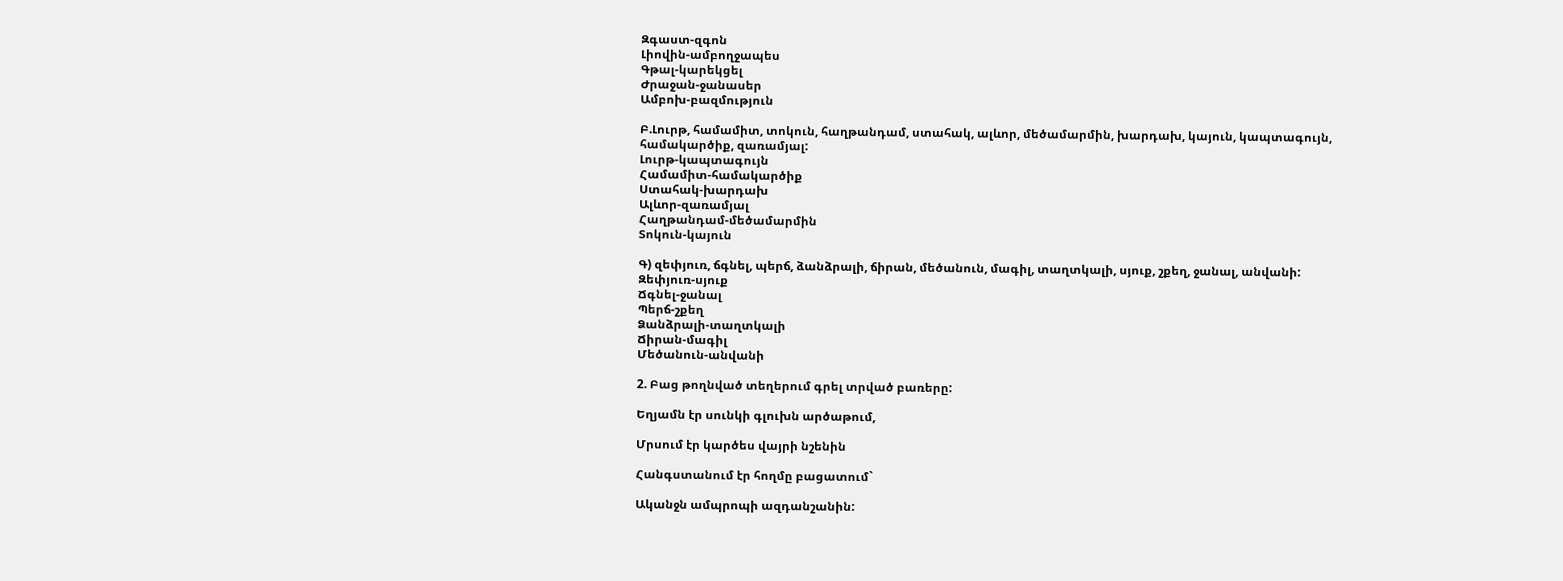Զգաստ-զգոն
Լիովին-ամբողջապես
Գթալ-կարեկցել
Ժրաջան-ջանասեր
Ամբոխ-բազմություն

Բ.Լուրթ, համամիտ, տոկուն, հաղթանդամ, ստահակ, ալևոր, մեծամարմին, խարդախ, կայուն, կապտագույն, համակարծիք, զառամյալ:
Լուրթ-կապտագույն
Համամիտ-համակարծիք
Ստահակ-խարդախ
Ալևոր-զառամյալ
Հաղթանդամ-մեծամարմին
Տոկուն-կայուն

Գ) զեփյուռ, ճգնել, պերճ, ձանձրալի, ճիրան, մեծանուն, մագիլ, տաղտկալի, սյուք, շքեղ, ջանալ, անվանի:
Զեփյուռ-սյուք
Ճգնել-ջանալ
Պերճ-շքեղ
Ձանձրալի-տաղտկալի
Ճիրան-մագիլ
Մեծանուն-անվանի

2. Բաց թողնված տեղերում գրել տրված բառերը:

Եղյամն էր սունկի գլուխն արծաթում,

Մրսում էր կարծես վայրի նշենին

Հանգստանում էր հողմը բացատում`

Ականջն ամպրոպի ազդանշանին: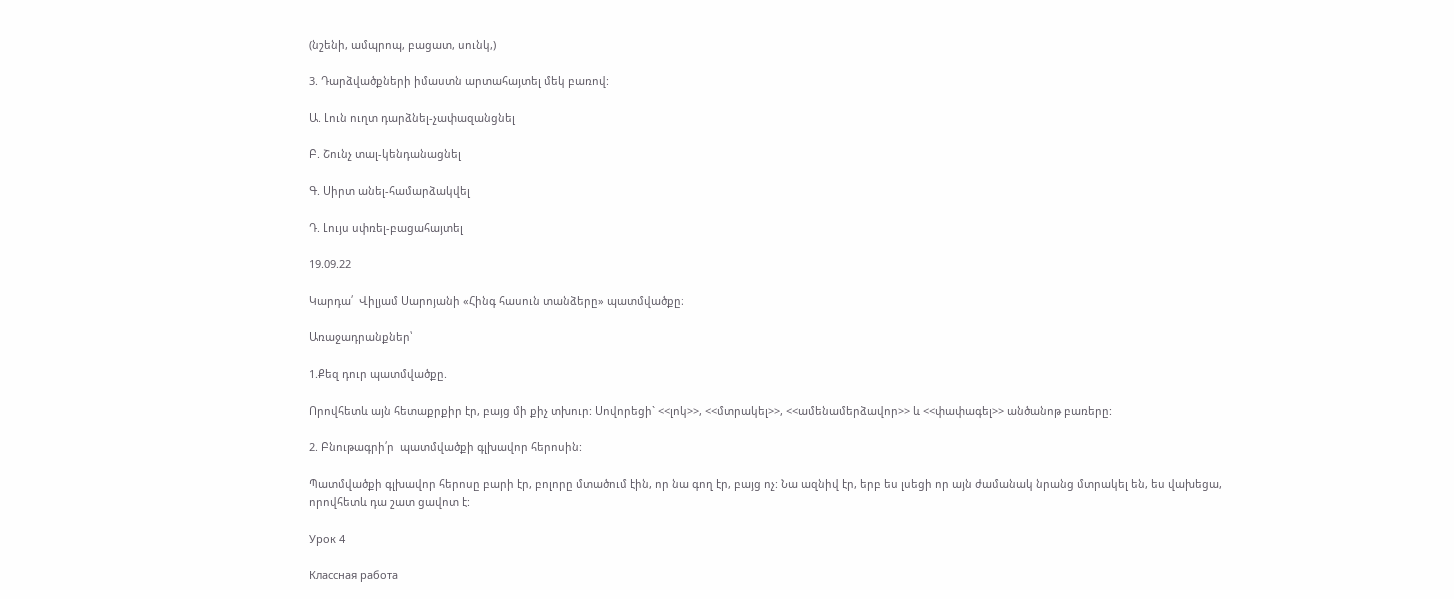(նշենի, ամպրոպ, բացատ, սունկ,)

3. Դարձվածքների իմաստն արտահայտել մեկ բառով:

Ա. Լուն ուղտ դարձնել-չափազանցնել

Բ. Շունչ տալ-կենդանացնել

Գ. Սիրտ անել-համարձակվել

Դ. Լույս սփռել-բացահայտել

19.09.22

Կարդա՛  Վիլյամ Սարոյանի «Հինգ հասուն տանձերը» պատմվածքը։

Առաջադրանքներ՝

1.Քեզ դուր պատմվածքը.

Որովհետև այն հետաքրքիր էր, բայց մի քիչ տխուր: Սովորեցի` <<լոկ>>, <<մտրակել>>, <<ամենամերձավոր>> և <<փափագել>> անծանոթ բառերը:

2. Բնութագրի՛ր  պատմվածքի գլխավոր հերոսին:

Պատմվածքի գլխավոր հերոսը բարի էր, բոլորը մտածում էին, որ նա գող էր, բայց ոչ: Նա ազնիվ էր, երբ ես լսեցի որ այն ժամանակ նրանց մտրակել են, ես վախեցա, որովհետև դա շատ ցավոտ է:

Урок 4

Классная работа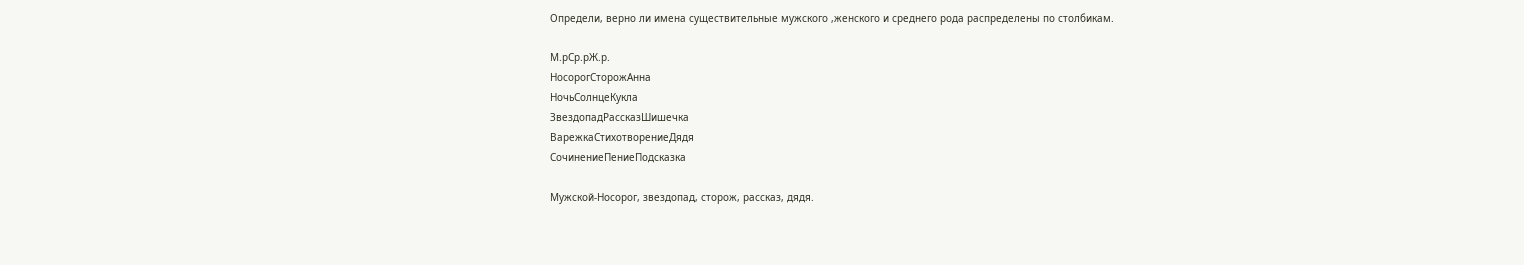Определи, верно ли имена существительные мужского ,женского и среднего рода распределены по столбикам.

М.рСр.рЖ.р.
НосорогСторожАнна
НочьСолнцеКукла
ЗвездопадРассказШишечка
ВарежкаСтихотворениеДядя
СочинениеПениеПодсказка

Мужской-Носорог, звездопад, сторож, рассказ, дядя.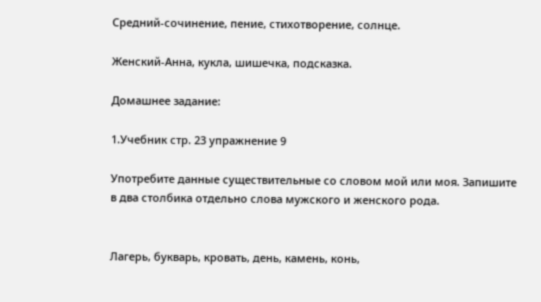Средний-сочинение, пение, стихотворение, солнце.

Женский-Анна, кукла, шишечка, подсказка.

Домашнее задание:

1.Учебник стр. 23 упражнение 9

Употребите данные существительные со словом мой или моя. Запишите
в два столбика отдельно слова мужского и женского рода.


Лагерь, букварь, кровать, день, камень, конь,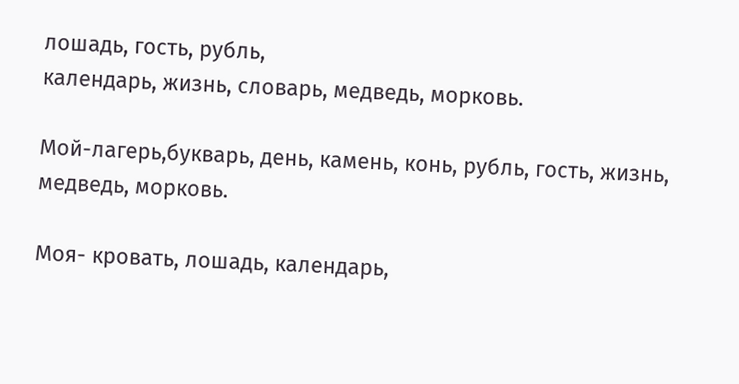лошадь, гость, рубль,
календарь, жизнь, словарь, медведь, морковь.

Мой-лагерь,букварь, день, камень, конь, рубль, гость, жизнь, медведь, морковь.

Моя- кровать, лошадь, календарь,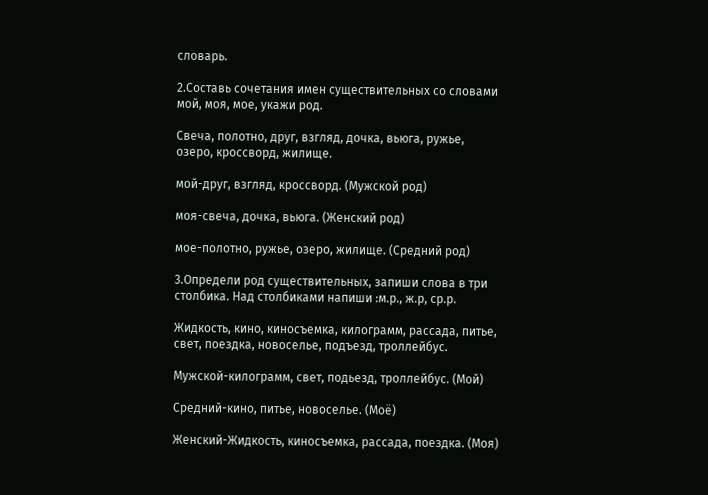словарь.

2.Составь сочетания имен существительных со словами мой, моя, мое, укажи род.

Свеча, полотно, друг, взгляд, дочка, вьюга, ружье, озеро, кроссворд, жилище.

мой-друг, взгляд, кроссворд. (Мужской род)

моя-свеча, дочка, вьюга. (Женский род)

мое-полотно, ружье, озеро, жилище. (Средний род)

3.Определи род существительных, запиши слова в три столбика. Над столбиками напиши :м.р., ж.р, ср.р.

Жидкость, кино, киносъемка, килограмм, рассада, питье, свет, поездка, новоселье, подъезд, троллейбус.

Мужской-килограмм, свет, подьезд, троллейбус. (Мой)

Средний-кино, питье, новоселье. (Моё)

Женский-Жидкость, киносъемка, рассада, поездка. (Моя)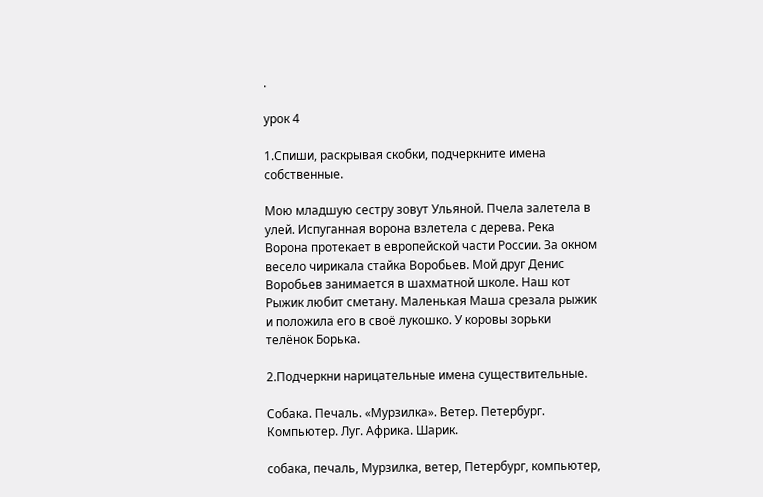.

урок 4

1.Спиши, раскрывая скобки, подчеркните имена собственные.

Мою младшую сестру зовут Ульяной. Пчела залетела в улей. Испуганная ворона взлетела с дерева. Река Ворона протекает в европейской части России. За окном весело чирикала стайка Воробьев. Мой друг Денис Воробьев занимается в шахматной школе. Наш кот Рыжик любит сметану. Маленькая Маша срезала рыжик и положила его в своё лукошко. У коровы зорьки телёнок Борька.

2.Подчеркни нарицательные имена существительные.

Собака. Печаль. «Мурзилка». Ветер. Петербург. Компьютер. Луг. Африка. Шарик.

собака, печаль, Мурзилка, ветер, Петербург, компьютер,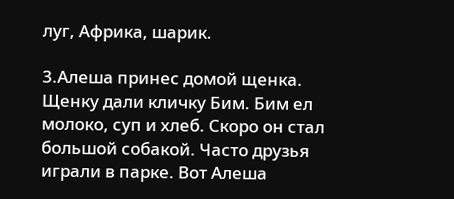луг, Африка, шарик.

3.Алеша принес домой щенка. Щенку дали кличку Бим. Бим ел молоко, суп и хлеб. Скоро он стал большой собакой. Часто друзья играли в парке. Вот Алеша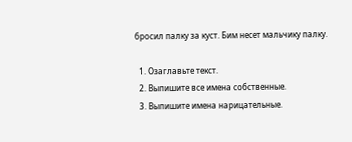бросил палку за куст. Бим несет мальчику палку.

  1. Озаглавьте текст.
  2. Выпишите все имена собственные.
  3. Выпишите имена нарицательные.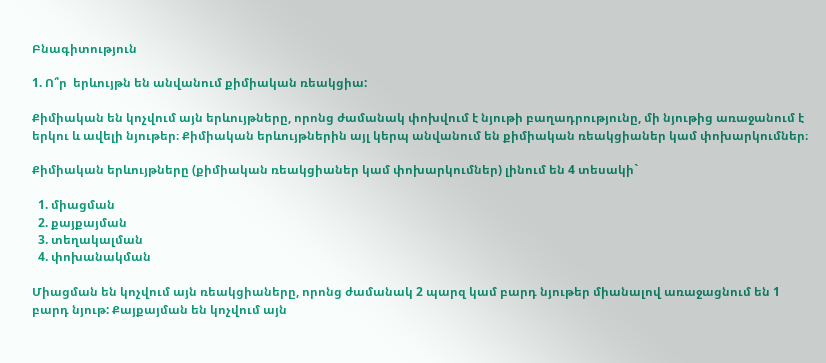Բնագիտություն

1. Ո՞ր  երևույթն են անվանում քիմիական ռեակցիա:

Քիմիական են կոչվում այն երևույթները, որոնց ժամանակ փոխվում է նյութի բաղադրությունը, մի նյութից առաջանում է երկու և ավելի նյութեր։ Քիմիական երևույթներին այլ կերպ անվանում են քիմիական ռեակցիաներ կամ փոխարկումներ։

Քիմիական երևույթները (քիմիական ռեակցիաներ կամ փոխարկումներ) լինում են 4 տեսակի`

  1. միացման
  2. քայքայման
  3. տեղակալման
  4. փոխանակման

Միացման են կոչվում այն ռեակցիաները, որոնց ժամանակ 2 պարզ կամ բարդ նյութեր միանալով առաջացնում են 1 բարդ նյութ: Քայքայման են կոչվում այն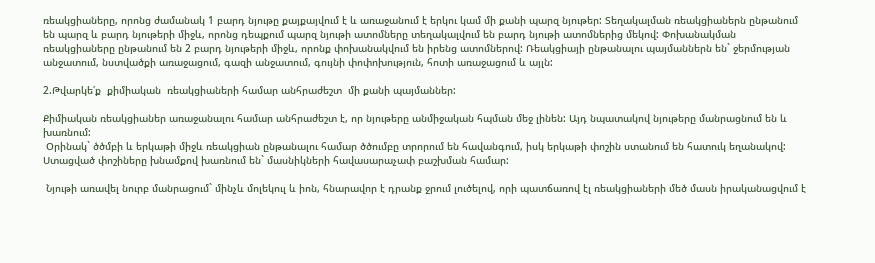ռեակցիաները, որոնց ժամանակ 1 բարդ նյութը քայքայվում է և առաջանում է երկու կամ մի քանի պարզ նյութեր: Տեղակալման ռեակցիաներն ընթանում են պարզ և բարդ նյութերի միջև, որոնց դեպքում պարզ նյութի ատոմները տեղակալվում են բարդ նյութի ատոմներից մեկով: Փոխանակման ռեակցիաները ընթանում են 2 բարդ նյութերի միջև, որոնք փոխանակվում են իրենց ատոմներով: Ռեակցիայի ընթանալու պայմաններն են` ջերմության անջատում, նստվածքի առաջացում, գազի անջատում, գույնի փոփոխություն, հոտի առաջացում և այլն:

2.Թվարկե՛ք  քիմիական  ռեակցիաների համար անհրաժեշտ  մի քանի պայմաններ:

Քիմիական ռեակցիաներ առաջանալու համար անհրաժեշտ է, որ նյութերը անմիջական հպման մեջ լինեն: Այդ նպատակով նյութերը մանրացնում են և խառնում:
 Օրինակ` ծծմբի և երկաթի միջև ռեակցիան ընթանալու համար ծծումբը տրորում են հավանգում, իսկ երկաթի փոշին ստանում են հատուկ եղանակով: Ստացված փոշիները խնամքով խառնում են` մասնիկների հավասարաչափ բաշխման համար:

 Նյութի առավել նուրբ մանրացում` մինչև մոլեկուլ և իոն, հնարավոր է դրանք ջրում լուծելով, որի պատճառով էլ ռեակցիաների մեծ մասն իրականացվում է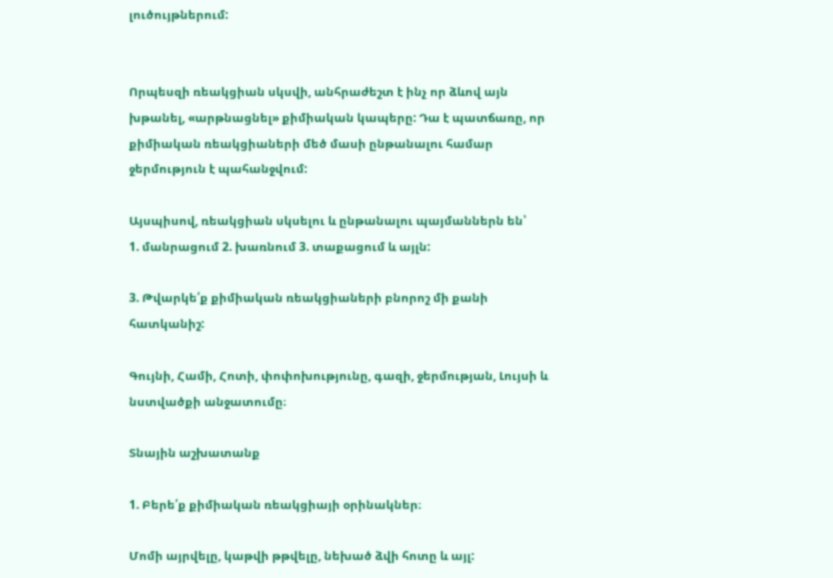լուծույթներում:


Որպեսզի ռեակցիան սկսվի, անհրաժեշտ է ինչ որ ձևով այն խթանել, «արթնացնել» քիմիական կապերը: Դա է պատճառը, որ քիմիական ռեակցիաների մեծ մասի ընթանալու համար ջերմություն է պահանջվում:

Այսպիսով, ռեակցիան սկսելու և ընթանալու պայմաններն են՝
1. մանրացում 2. խառնում 3. տաքացում և այլն:

3. Թվարկե՛ք քիմիական ռեակցիաների բնորոշ մի քանի հատկանիշ:

Գույնի, Համի, Հոտի, փոփոխությունը, գազի, ջերմության, Լույսի և նստվածքի անջատումը։

Տնային աշխատանք

1. Բերե՛ք քիմիական ռեակցիայի օրինակներ։

Մոմի այրվելը, կաթվի թթվելը, նեխած ձվի հոտը և այլ: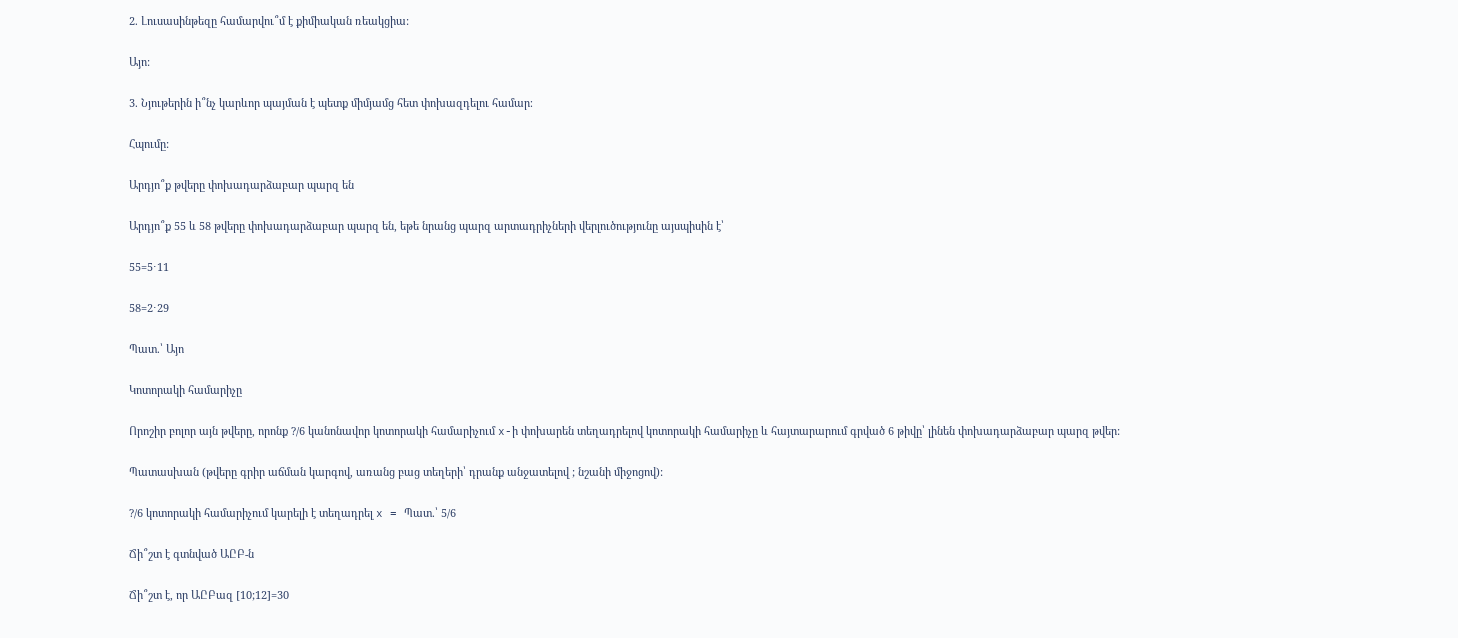2. Լուսասինթեզը համարվու՞մ է քիմիական ռեակցիա:

Այո:

3. Նյութերին ի՞նչ կարևոր պայման է պետք միմյամց հետ փոխազդելու համար։

Հպումը:

Արդյո՞ք թվերը փոխադարձաբար պարզ են

Արդյո՞ք 55 և 58 թվերը փոխադարձաբար պարզ են, եթե նրանց պարզ արտադրիչների վերլուծությունը այսպիսին է՝

55=5⋅11

58=2⋅29

Պատ.՝ Այո

Կոտորակի համարիչը

Որոշիր բոլոր այն թվերը, որոնք ?/6 կանոնավոր կոտորակի համարիչում x-ի փոխարեն տեղադրելով կոտորակի համարիչը և հայտարարում գրված 6 թիվը՝ լինեն փոխադարձաբար պարզ թվեր:

Պատասխան (թվերը գրիր աճման կարգով, առանց բաց տեղերի՝ դրանք անջատելով ; նշանի միջոցով):

?/6 կոտորակի համարիչում կարելի է տեղադրել x = Պատ.՝ 5/6

Ճի՞շտ է գտնված ԱԸԲ-ն

Ճի՞շտ է, որ ԱԸԲազ [10;12]=30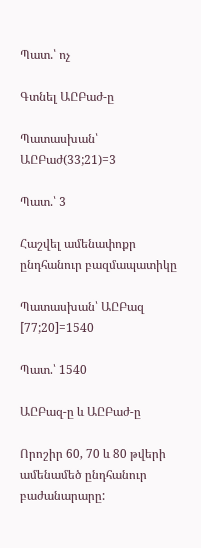Պատ.՝ ոչ

Գտնել ԱԸԲաժ-ը

Պատասխան՝ ԱԸԲաժ(33;21)=3

Պատ.՝ 3

Հաշվել ամենափոքր ընդհանուր բազմապատիկը

Պատասխան՝ ԱԸԲազ [77;20]=1540

Պատ.՝ 1540

ԱԸԲազ-ը և ԱԸԲաժ-ը

Որոշիր 60, 70 և 80 թվերի ամենամեծ ընդհանուր բաժանարարը: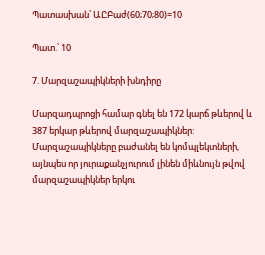Պատասխան՝ ԱԸԲաժ(60;70;80)=10

Պատ.՝ 10

7. Մարզաշապիկների խնդիրը

Մարզադպրոցի համար գնել են 172 կարճ թևերով և 387 երկար թևերով մարզաշապիկներ: Մարզաշապիկները բաժանել են կոմպլեկտների, այնպես որ յուրաքանչյուրում լինեն միևնույն թվով մարզաշապիկներ երկու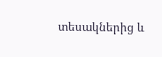տեսակներից և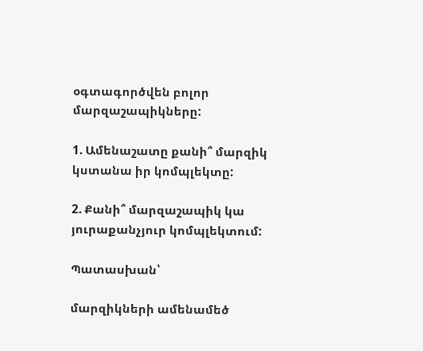օգտագործվեն բոլոր մարզաշապիկները:

1. Ամենաշատը քանի՞ մարզիկ կստանա իր կոմպլեկտը:

2. Քանի՞ մարզաշապիկ կա յուրաքանչյուր կոմպլեկտում:

Պատասխան՝

մարզիկների ամենամեծ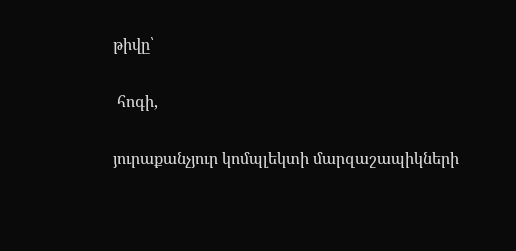թիվը՝

 հոգի,

յուրաքանչյուր կոմպլեկտի մարզաշապիկների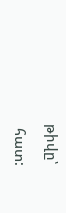թիվը՝

 հատ: